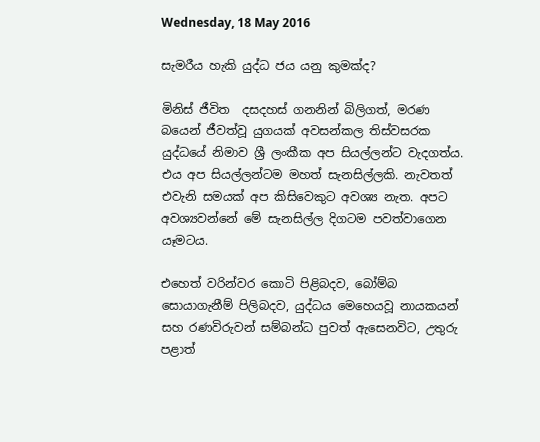Wednesday, 18 May 2016

සැමරීය හැකි යුද්ධ ජය යනු කුමක්ද?

මිනිස් ජීවිත  දසදහස් ගනනින් බිලිගත්, මරණ බයෙන් ජීවත්වූ යුගයක් අවසන්කල තිස්වසරක  යුද්ධයේ නිමාව ශ්‍රී ලංකීක අප සියල්ලන්ට වැදගත්ය. එය අප සියල්ලන්ටම මහත් සැනසිල්ලකි. නැවතත් එවැනි සමයක් අප කිසිවෙකුට අවශ්‍ය නැත. අපට අවශ්‍යවන්නේ මේ සැනසිල්ල දිගටම පවත්වාගෙන යෑමටය.

එහෙත් වරින්වර කොටි පිළිබදව, බෝම්බ සොයාගැනීම් පිලිබදව, යුද්ධය මෙහෙයවූ නායකයන් සහ රණවිරුවන් සම්බන්ධ පුවත් ඇසෙනවිට, උතුරු පළාත්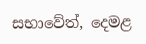සභාවේත්, දෙමළ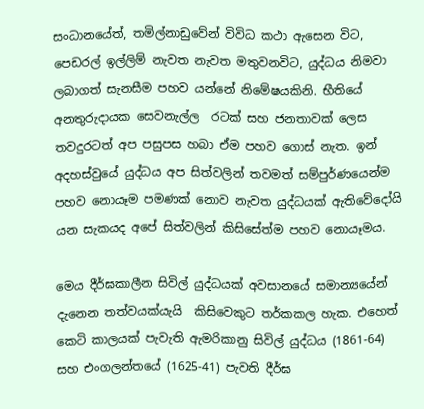සංධානයේත්, තමිල්නාඩුවේන් විවිධ කථා ඇසෙන විට, පෙඩරල් ඉල්ලිම් නැවත නැවත මතුවනවිට, යුද්ධය නිමවා ලබාගත් සැනසීම පහව යන්නේ නිමේෂයකිනි. භීතියේ අනතුරුදායක සෙවනැල්ල  රටක් සහ ජනතාවක් ලෙස තවදුරටත් අප පසුපස හබා ඒම පහව ගොස් නැත. ඉන් අදහස්වුයේ යුද්ධය අප සිත්වලින් තවමත් සම්පුර්ණයෙන්ම පහව නොයෑම පමණක් නොව නැවත යුද්ධයක් ඇතිවේදෝයි යන සැකයද අපේ සිත්වලින් කිසිසේත්ම පහව නොයෑමය.

මෙය දීර්ඝකාලීන සිවිල් යුද්ධයක් අවසානයේ සමාන්‍යයේන් දැනෙන තත්වයක්යැයි  කිසිවෙකුට තර්කකල හැක. එහෙත් කෙටි කාලයක් පැවැති ඇමරිකානු සිවිල් යුද්ධය (1861-64) සහ එංගලන්තයේ (1625-41) පැවති දීර්ඝ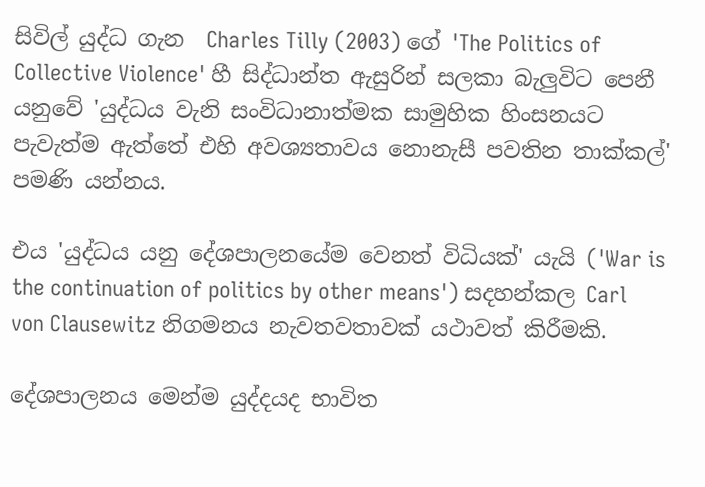සිවිල් යුද්ධ ගැන  Charles Tilly (2003) ගේ 'The Politics of Collective Violence' හී සිද්ධාන්ත ඇසුරින් සලකා බැලුවිට පෙනී යනුවේ 'යුද්ධය වැනි සංවිධානාත්මක සාමුහික හිංසනයට පැවැත්ම ඇත්තේ එහි අවශ්‍යතාවය නොනැසී පවතින තාක්කල්' පමණි යන්නය.

එය 'යුද්ධය යනු දේශපාලනයේම වෙනත් විධියක්' යැයි ('War is the continuation of politics by other means') සදහන්කල Carl von Clausewitz නිගමනය නැවතවතාවක් යථාවත් කිරීමකි.

දේශපාලනය මෙන්ම යුද්දයද භාවිත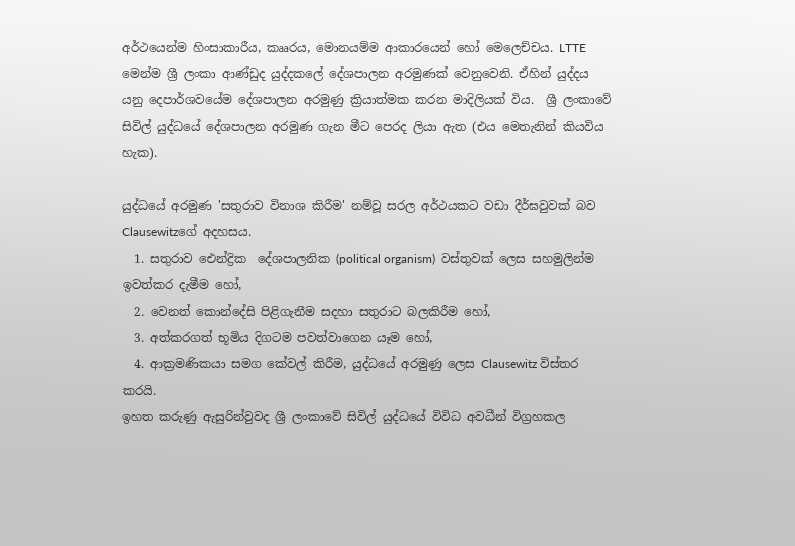අර්ථයෙන්ම හිංසාකාරීය, කෲරය, මොනයම්ම ආකාරයෙන් හෝ මෙලෙච්චය. LTTE මෙන්ම ශ්‍රී ලංකා ආණ්ඩුද යුද්දකලේ දේශපාලන අරමුණක් වෙනුවෙනි. ඒහින් යුද්දය යනු දෙපාර්ශවයේම දේශපාලන අරමුණු ක්‍රියාත්මක කරන මාදිලියක් විය.  ශ්‍රී ලංකාවේ සිවිල් යුද්ධයේ දේශපාලන අරමුණ ගැන මීට පෙරද ලියා ඇත (එය මෙතැනින් කියවිය හැක).

යුද්ධයේ අරමුණ 'සතුරාව විනාශ කිරීම' නම්වූ සරල අර්ථයකට වඩා දීර්ඝවුවක් බව Clausewitzගේ අදහසය.
  1. සතුරාව ඓන්ද්‍රික  දේශපාලනික (political organism)  වස්තුවක් ලෙස සහමුලින්ම ඉවත්කර දැමීම හෝ,
  2. වෙනත් කොන්දේසි පිළිගැනීම සදහා සතුරාට බලකිරීම හෝ,
  3. අත්කරගත් භූමිය දිගටම පවත්වාගෙන යෑම හෝ,
  4. ආක්‍රමණිකයා සමග කේවල් කිරීම, යුද්ධයේ අරමුණු ලෙස Clausewitz විස්තර කරයි.
ඉහත කරුණු ඇසුරින්වුවද ශ්‍රී ලංකාවේ සිවිල් යුද්ධයේ විවිධ අවධීන් විග්‍රහකල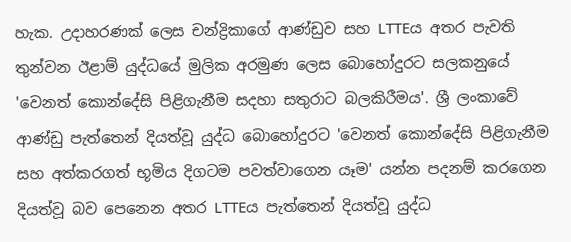හැක. උදාහරණක් ලෙස චන්ද්‍රිකාගේ ආණ්ඩුව සහ LTTEය අතර පැවති තුන්වන ඊළාම් යුද්ධයේ මුලික අරමුණ ලෙස බොහෝදුරට සලකනුයේ 'වෙනත් කොන්දේසි පිළිගැනීම සදහා සතුරාට බලකිරීමය'. ශ්‍රී ලංකාවේ ආණ්ඩු පැත්තෙන් දියත්වූ යුද්ධ බොහෝදුරට 'වෙනත් කොන්දේසි පිළිගැනීම සහ අත්කරගත් භූමිය දිගටම පවත්වාගෙන යෑම' යන්න පදනම් කරගෙන දියත්වූ බව පෙනෙන අතර LTTEය පැත්තෙන් දියත්වූ යුද්ධ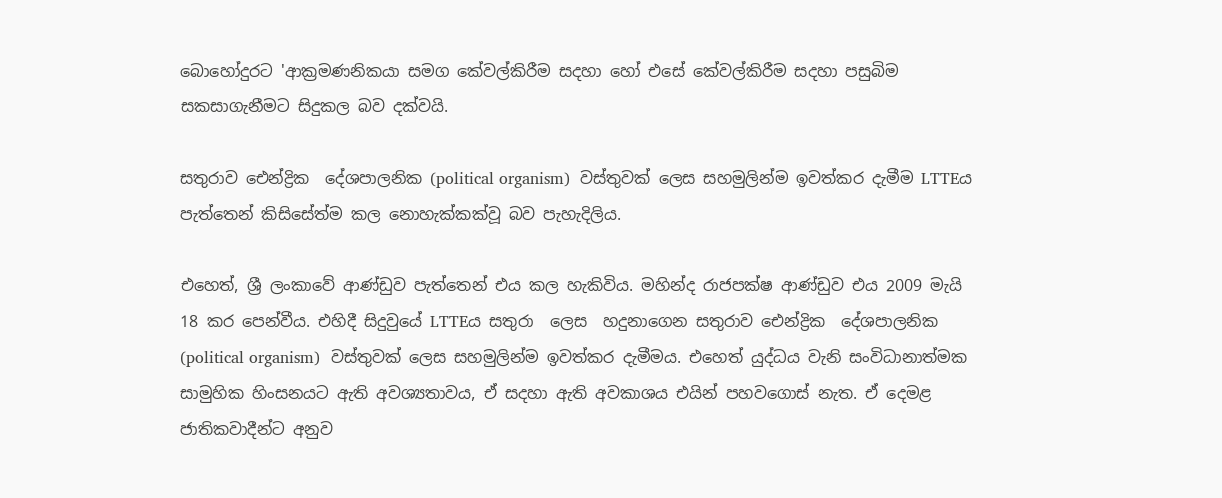බොහෝදුරට 'ආක්‍රමණනිකයා සමග කේවල්කිරීම සදහා හෝ එසේ කේවල්කිරීම සදහා පසුබිම සකසාගැනීමට සිදුකල බව දක්වයි.

සතුරාව ඓන්ද්‍රික  දේශපාලනික (political organism)  වස්තුවක් ලෙස සහමුලින්ම ඉවත්කර දැමීම LTTEය පැත්තෙන් කිසිසේත්ම කල නොහැක්කක්වූ බව පැහැදිලිය.

එහෙත්, ශ්‍රී ලංකාවේ ආණ්ඩුව පැත්තෙන් එය කල හැකිවිය. මහින්ද රාජපක්ෂ ආණ්ඩුව එය 2009 මැයි 18 කර පෙන්වීය. එහිදී සිදුවුයේ LTTEය සතුරා  ලෙස  හදුනාගෙන සතුරාව ඓන්ද්‍රික  දේශපාලනික (political organism)  වස්තුවක් ලෙස සහමුලින්ම ඉවත්කර දැමීමය. එහෙත් යුද්ධය වැනි සංවිධානාත්මක සාමුහික හිංසනයට ඇති අවශ්‍යතාවය, ඒ සදහා ඇති අවකාශය එයින් පහවගොස් නැත. ඒ දෙමළ ජාතිකවාදීන්ට අනුව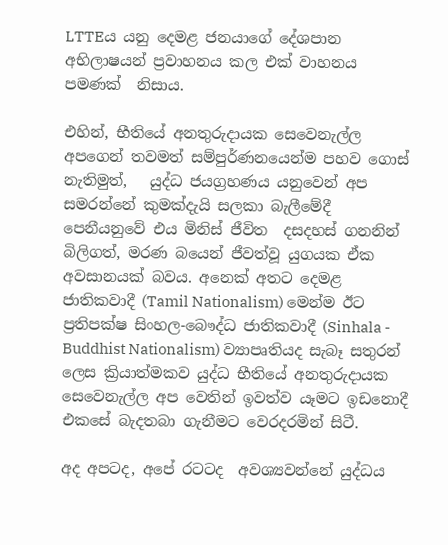LTTEය යනු දෙමළ ජනයාගේ දේශපාන අභිලාෂයන් ප්‍රවාහනය කල එක් වාහනය පමණක්  නිසාය.

එහින්, භීතියේ අනතුරුදායක සෙවෙනැල්ල අපගෙන් තවමත් සම්පුර්ණනයෙන්ම පහව ගොස් නැතිමුත්,   යුද්ධ ජයග්‍රහණය යනුවෙන් අප සමරන්නේ කුමක්දැයි සලකා බැලීමේදී පෙනීයනුවේ එය මිනිස් ජීවිත  දසදහස් ගනනින් බිලිගත්, මරණ බයෙන් ජීවත්වූ යුගයක ඒක අවසානයක් බවය. අනෙක් අතට දෙමළ ජාතිකවාදී (Tamil Nationalism) මෙන්ම ඊට ප්‍රතිපක්ෂ සිංහල-බෞද්ධ ජාතිකවාදී (Sinhala - Buddhist Nationalism) ව්‍යාපෘතියද සැබෑ සතුරන් ලෙස ක්‍රියාත්මකව යුද්ධ භීතියේ අනතුරුදායක සෙවෙනැල්ල අප වෙතින් ඉවත්ව යෑමට ඉඩනොදී එකසේ බැදතබා ගැනීමට වෙරදරමින් සිටී.

අද අපටද, අපේ රටටද  අවශ්‍යවන්නේ යුද්ධය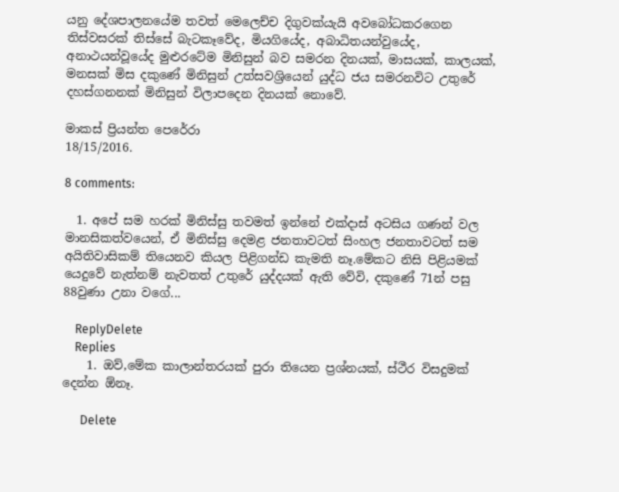යනු දේශපාලනයේම තවත් මෙලෙච්ච දිගුවක්යැයි අවබෝධකරගෙන තිස්වසරක් තිස්සේ බැටකෑවේද, මියගියේද, අබාධිතයන්වුයේද, අනාථයන්වූයේද මුළුරටේම මිනිසුන් බව සමරන දිනයක්, මාසයක්, කාලයක්, මනසක් මිස දකුණේ මිනිසුන් උත්සවශ්‍රියෙන් යුද්ධ ජය සමරනවිට උතුරේ දහස්ගනනක් මිනිසුන් විලාපදෙන දිනයක් නොවේ.

මාකස් ප්‍රියන්ත පෙරේරා
18/15/2016.

8 comments:

  1. අපේ සම හරක් මිනිස්සු තවමත් ඉන්නේ එක්දාස් අටසිය ගණන් වල මානසිකත්වයෙන්, ඒ මිනිස්සු දෙමළ ජනතාවටත් සිංහල ජනතාවටත් සම අයිතිවාසිකම් තියෙනව කියල පිළිගන්ඩ කැමති නෑ.මේකට නිසි පිළියමක් යෙදුවේ නැත්නම් නැවතත් උතුරේ යුද්දයක් ඇති වේවි, දකුණේ 71න් පසු 88වුණා උනා වගේ...

    ReplyDelete
    Replies
    1. ඔව්,මේක කාලාන්තරයක් පුරා තියෙන ප්‍රශ්නයක්, ස්ථීර විසදුමක් දෙන්න ඕනෑ.

      Delete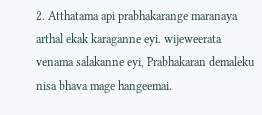2. Atthatama api prabhakarange maranaya arthal ekak karaganne eyi. wijeweerata venama salakanne eyi, Prabhakaran demaleku nisa bhava mage hangeemai.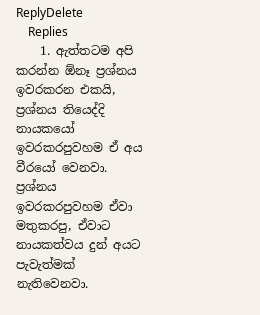ReplyDelete
    Replies
    1. ඇත්තටම අපි කරන්න ඕනෑ ප්‍රශ්නය ඉවරකරන එකයි, ප්‍රශ්නය තියෙද්දි නායකයෝ ඉවරකරපුවහම ඒ අය වීරයෝ වෙනවා. ප්‍රශ්නය ඉවරකරපුවහම ඒවා මතුකරපු, ඒවාට නායකත්වය දුන් අයට පැවැත්මක් නැතිවෙනවා.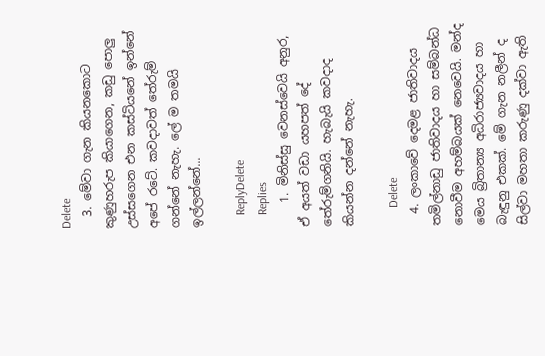Delete
  3. මේවා ගැන කියනකොට කුණුහරුප කියාගෙන, කඩු පොලු උස්සගෙන එන කස්ටියනේ ඉන්නේ අපේ රටේ. කවදාවත් තේරුම් ගන්නේ නැහැ. ලේ ම තමයි ඉල්ලන්නේ...

    ReplyDelete
    Replies
    1. මිනිස්සු වෙනස්වෙයි අනුර, ඒ අයත් වඩා යහපත් දේ තේරුම්ගනියි. හැබැයි කවදාද කියන්න දන්නේ නැහැ.

      Delete
  4. ලංකාවේ දෙමළ ජාතිවාදය තමිල්නාඩු ජාතිවාදය හා සම්බන්ධ නොවීම අහම්බයක් නෙවෙයි. මන්ද මෙය බ්‍රිතාන්‍ය අධිරාජ්‍යවාදය හා බැඳුනු එකක්. මේ ගැන නලීන් ද සිල්වා මහතා කරුණු දක්වා ඇති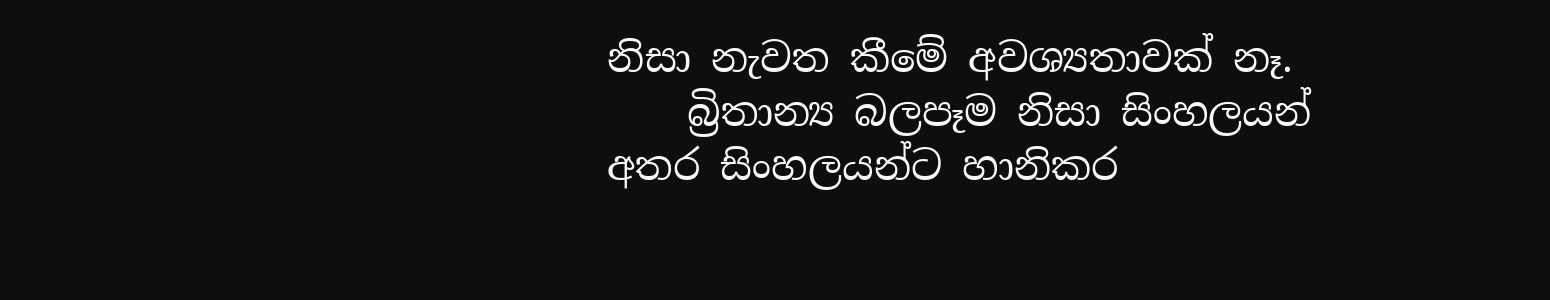නිසා නැවත කීමේ අවශ්‍යතාවක් නෑ.
    බ්‍රිතාන්‍ය බලපෑම නිසා සිංහලයන් අතර සිංහලයන්ට හානිකර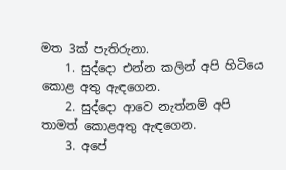මත 3ක් පැතිරුනා.
    1. සුද්දො එන්න කලින් අපි හිටියෙ කොළ අතු ඇඳගෙන.
    2. සුද්දො ආවෙ නැත්නම් අපි තාමත් කොළඅතු ඇඳගෙන.
    3. අපේ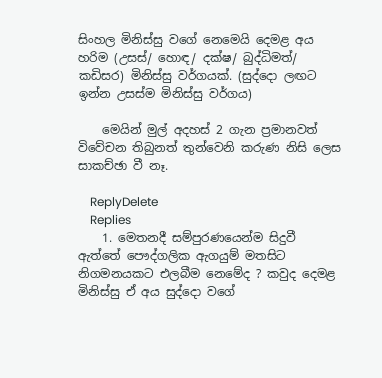සිංහල මිනිස්සු වගේ නෙමෙයි දෙමළ අය හරිම (උසස්/ හොඳ/ දක්ෂ/ බුද්ධිමත්/ කඩිසර) මිනිස්සු වර්ගයක්. (සුද්දො ලඟට ඉන්න උසස්ම මිනිස්සු වර්ගය)

    මෙයින් මුල් අදහස් 2 ගැන ප්‍රමානවත් විවේචන තිබුනත් තුන්වෙනි කරුණ නිසි ලෙස සාකච්ඡා වී නෑ.

    ReplyDelete
    Replies
    1. මෙතනදී සම්පුරණයෙන්ම සිදුවී ඇත්තේ පෞද්ගලික ඇගයුම් මතසිට නිගමනයකට එලබීම නෙමේද ? කවුද දෙමළ මිනිස්සු ඒ අය සුද්දො වගේ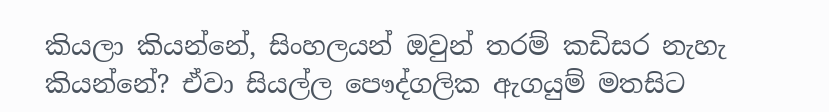කියලා කියන්නේ, සිංහලයන් ඔවුන් තරම් කඩිසර නැහැ කියන්නේ? ඒවා සියල්ල පෞද්ගලික ඇගයුම් මතසිට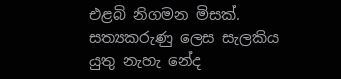එළබි නිගමන මිසක්. සත්‍යකරුණු ලෙස සැලකිය යුතු නැහැ නේද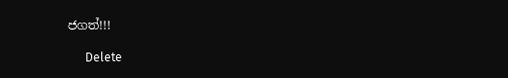ජගත්!!!

      Delete